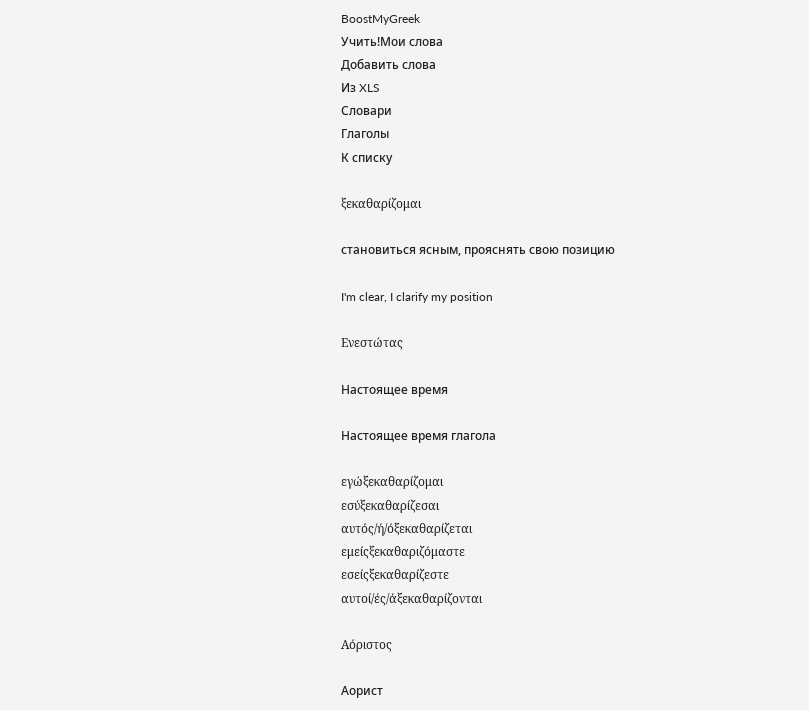BoostMyGreek
Учить!Мои слова
Добавить слова
Из XLS
Словари
Глаголы
К списку

ξεκαθαρίζομαι

становиться ясным, прояснять свою позицию

I'm clear, I clarify my position

Ενεστώτας

Настоящее время

Настоящее время глагола

εγώξεκαθαρίζομαι
εσύξεκαθαρίζεσαι
αυτός/ή/όξεκαθαρίζεται
εμείςξεκαθαριζόμαστε
εσείςξεκαθαρίζεστε
αυτοί/ές/άξεκαθαρίζονται

Αόριστος

Аорист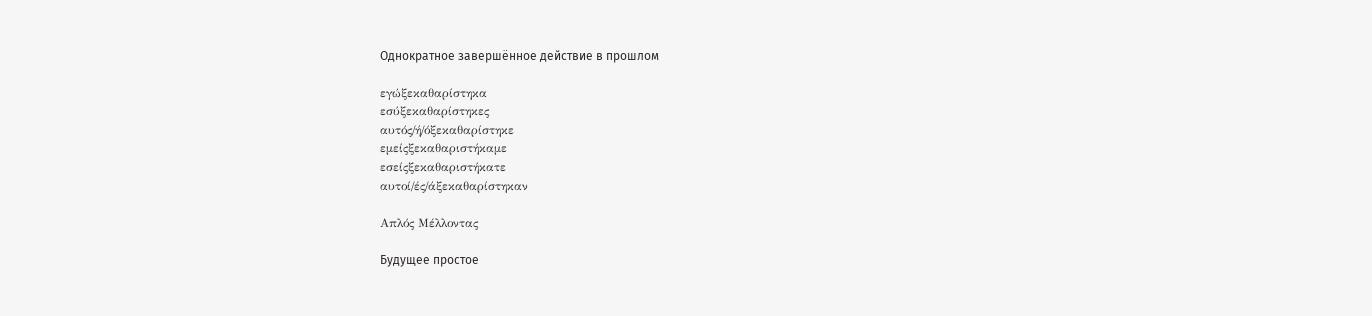Однократное завершённое действие в прошлом

εγώξεκαθαρίστηκα
εσύξεκαθαρίστηκες
αυτός/ή/όξεκαθαρίστηκε
εμείςξεκαθαριστήκαμε
εσείςξεκαθαριστήκατε
αυτοί/ές/άξεκαθαρίστηκαν

Απλός Μέλλοντας

Будущее простое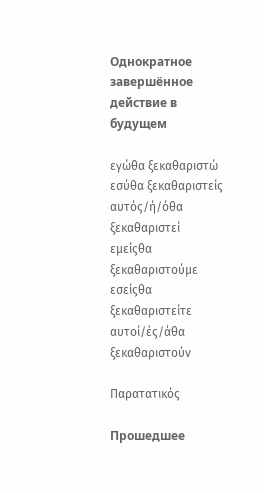Однократное завершённое действие в будущем

εγώθα ξεκαθαριστώ
εσύθα ξεκαθαριστείς
αυτός/ή/όθα ξεκαθαριστεί
εμείςθα ξεκαθαριστούμε
εσείςθα ξεκαθαριστείτε
αυτοί/ές/άθα ξεκαθαριστούν

Παρατατικός

Прошедшее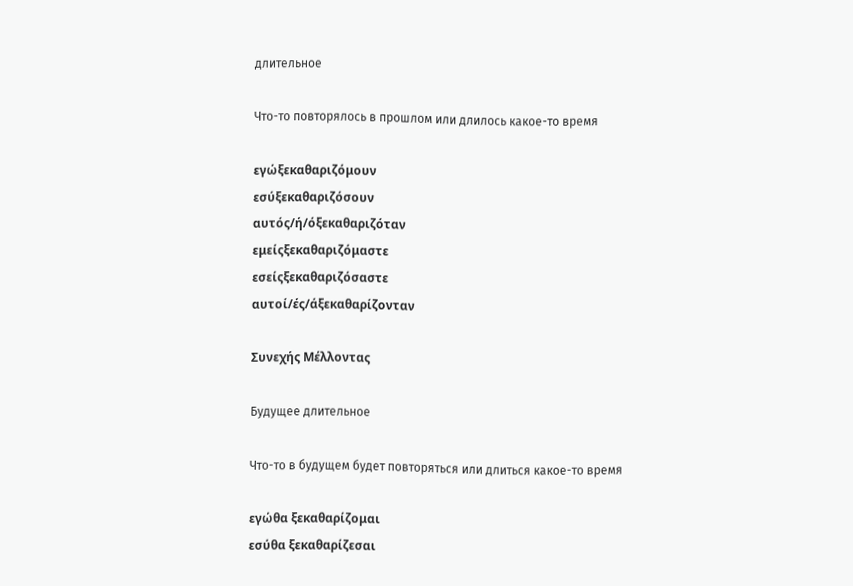длительное

Что-то повторялось в прошлом или длилось какое-то время

εγώξεκαθαριζόμουν
εσύξεκαθαριζόσουν
αυτός/ή/όξεκαθαριζόταν
εμείςξεκαθαριζόμαστε
εσείςξεκαθαριζόσαστε
αυτοί/ές/άξεκαθαρίζονταν

Συνεχής Μέλλοντας

Будущее длительное

Что-то в будущем будет повторяться или длиться какое-то время

εγώθα ξεκαθαρίζομαι
εσύθα ξεκαθαρίζεσαι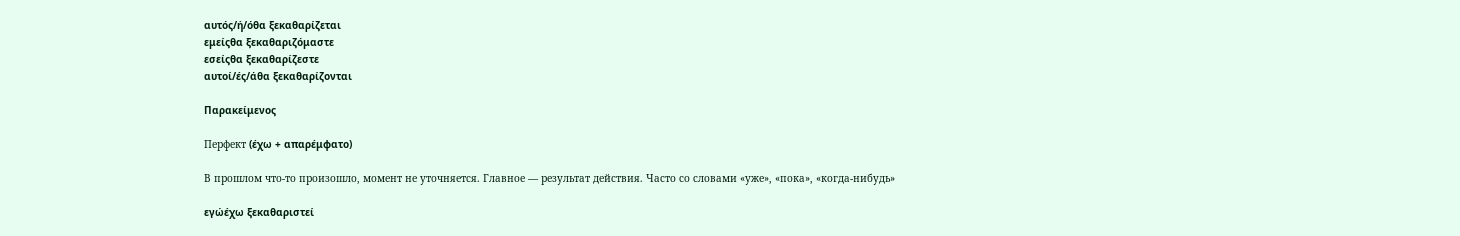αυτός/ή/όθα ξεκαθαρίζεται
εμείςθα ξεκαθαριζόμαστε
εσείςθα ξεκαθαρίζεστε
αυτοί/ές/άθα ξεκαθαρίζονται

Παρακείμενος

Перфект (έχω + απαρέμφατο)

В прошлом что-то произошло, момент не уточняется. Главное — результат действия. Часто со словами «уже», «пока», «когда-нибудь»

εγώέχω ξεκαθαριστεί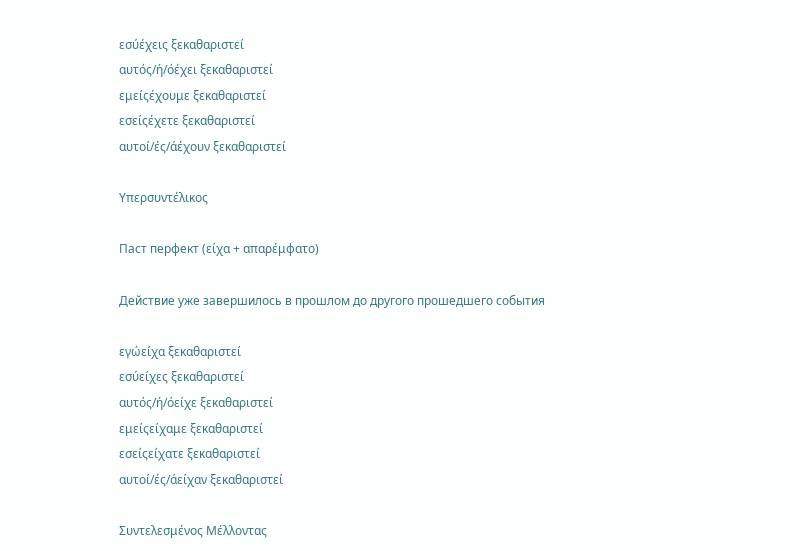εσύέχεις ξεκαθαριστεί
αυτός/ή/όέχει ξεκαθαριστεί
εμείςέχουμε ξεκαθαριστεί
εσείςέχετε ξεκαθαριστεί
αυτοί/ές/άέχουν ξεκαθαριστεί

Υπερσυντέλικος

Паст перфект (είχα + απαρέμφατο)

Действие уже завершилось в прошлом до другого прошедшего события

εγώείχα ξεκαθαριστεί
εσύείχες ξεκαθαριστεί
αυτός/ή/όείχε ξεκαθαριστεί
εμείςείχαμε ξεκαθαριστεί
εσείςείχατε ξεκαθαριστεί
αυτοί/ές/άείχαν ξεκαθαριστεί

Συντελεσμένος Μέλλοντας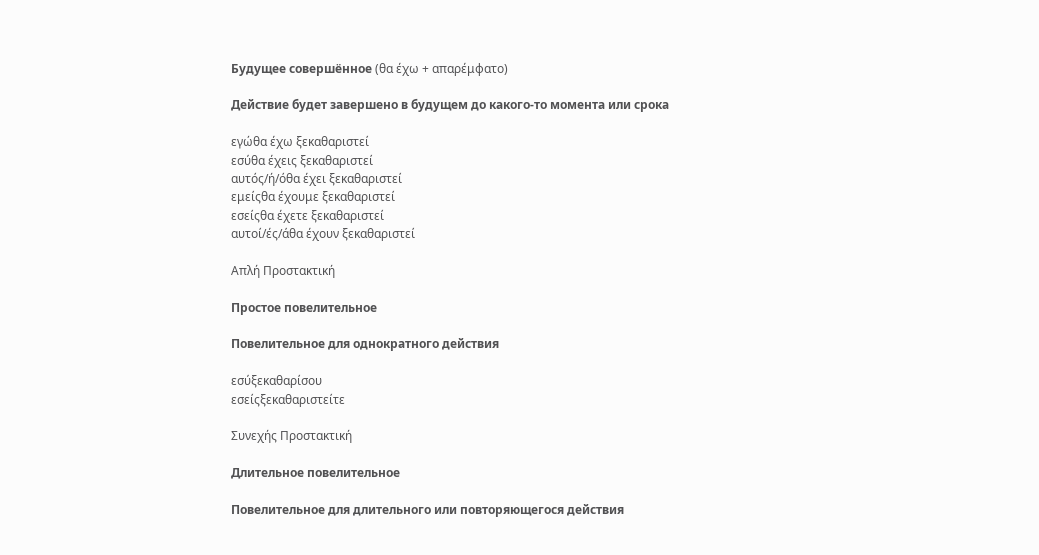Будущее совершённое (θα έχω + απαρέμφατο)

Действие будет завершено в будущем до какого-то момента или срока

εγώθα έχω ξεκαθαριστεί
εσύθα έχεις ξεκαθαριστεί
αυτός/ή/όθα έχει ξεκαθαριστεί
εμείςθα έχουμε ξεκαθαριστεί
εσείςθα έχετε ξεκαθαριστεί
αυτοί/ές/άθα έχουν ξεκαθαριστεί

Απλή Προστακτική

Простое повелительное

Повелительное для однократного действия

εσύξεκαθαρίσου
εσείςξεκαθαριστείτε

Συνεχής Προστακτική

Длительное повелительное

Повелительное для длительного или повторяющегося действия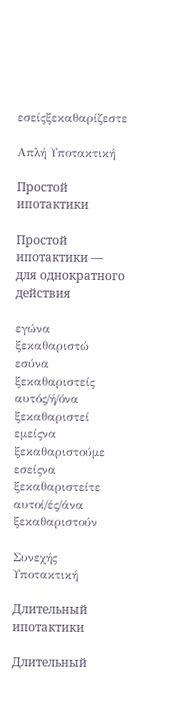εσείςξεκαθαρίζεστε

Απλή Υποτακτική

Простой ипотактики

Простой ипотактики — для однократного действия

εγώνα ξεκαθαριστώ
εσύνα ξεκαθαριστείς
αυτός/ή/όνα ξεκαθαριστεί
εμείςνα ξεκαθαριστούμε
εσείςνα ξεκαθαριστείτε
αυτοί/ές/άνα ξεκαθαριστούν

Συνεχής Υποτακτική

Длительный ипотактики

Длительный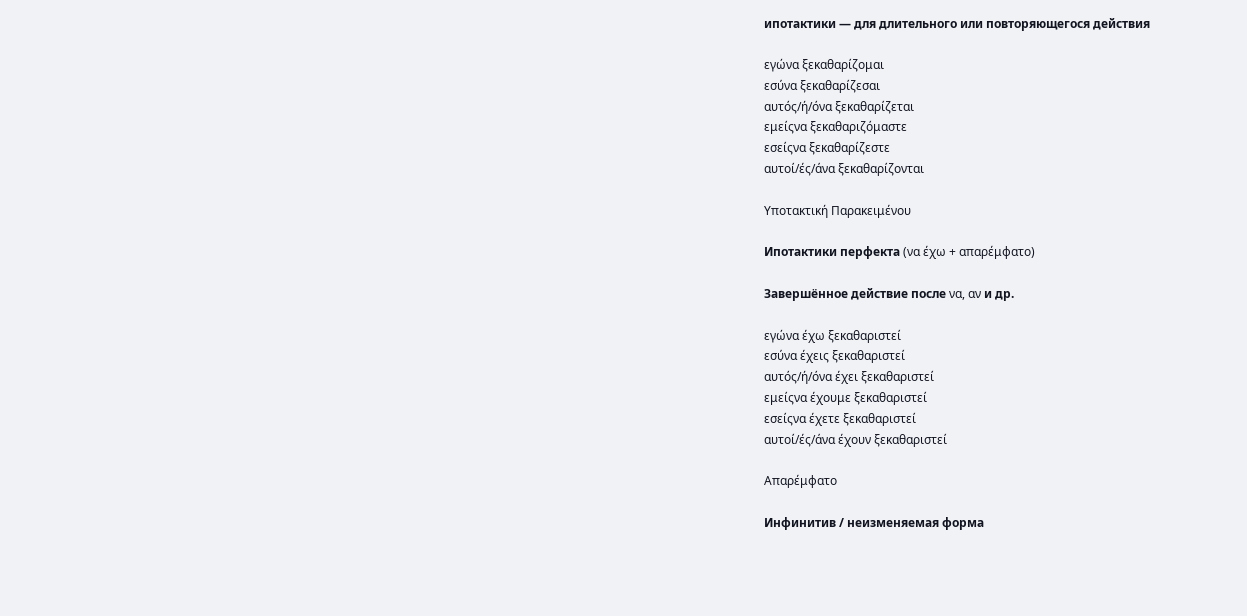ипотактики — для длительного или повторяющегося действия

εγώνα ξεκαθαρίζομαι
εσύνα ξεκαθαρίζεσαι
αυτός/ή/όνα ξεκαθαρίζεται
εμείςνα ξεκαθαριζόμαστε
εσείςνα ξεκαθαρίζεστε
αυτοί/ές/άνα ξεκαθαρίζονται

Υποτακτική Παρακειμένου

Ипотактики перфекта (να έχω + απαρέμφατο)

Завершённое действие после να, αν и др.

εγώνα έχω ξεκαθαριστεί
εσύνα έχεις ξεκαθαριστεί
αυτός/ή/όνα έχει ξεκαθαριστεί
εμείςνα έχουμε ξεκαθαριστεί
εσείςνα έχετε ξεκαθαριστεί
αυτοί/ές/άνα έχουν ξεκαθαριστεί

Απαρέμφατο

Инфинитив / неизменяемая форма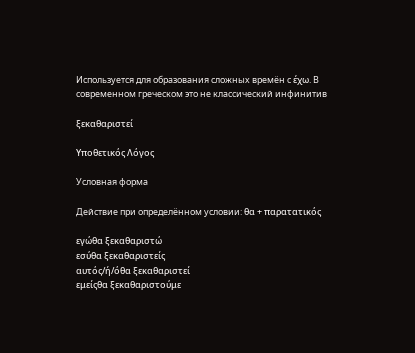Используется для образования сложных времён с έχω. В современном греческом это не классический инфинитив

ξεκαθαριστεί

Υποθετικός Λόγος

Условная форма

Действие при определённом условии: θα + παρατατικός

εγώθα ξεκαθαριστώ
εσύθα ξεκαθαριστείς
αυτός/ή/όθα ξεκαθαριστεί
εμείςθα ξεκαθαριστούμε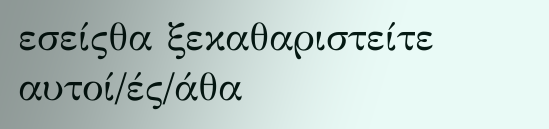εσείςθα ξεκαθαριστείτε
αυτοί/ές/άθα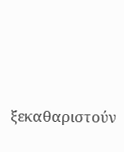ξεκαθαριστούν